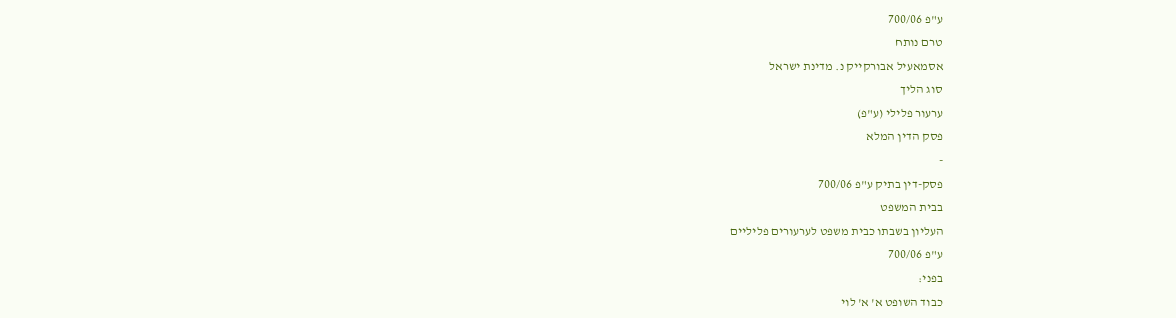ע"פ 700/06
טרם נותח
אסמאעיל אבורקייק נ. מדינת ישראל
סוג הליך
ערעור פלילי (ע"פ)
פסק הדין המלא
-
פסק-דין בתיק ע"פ 700/06
בבית המשפט
העליון בשבתו כבית משפט לערעורים פליליים
ע"פ 700/06
בפני:
כבוד השופט א' א' לוי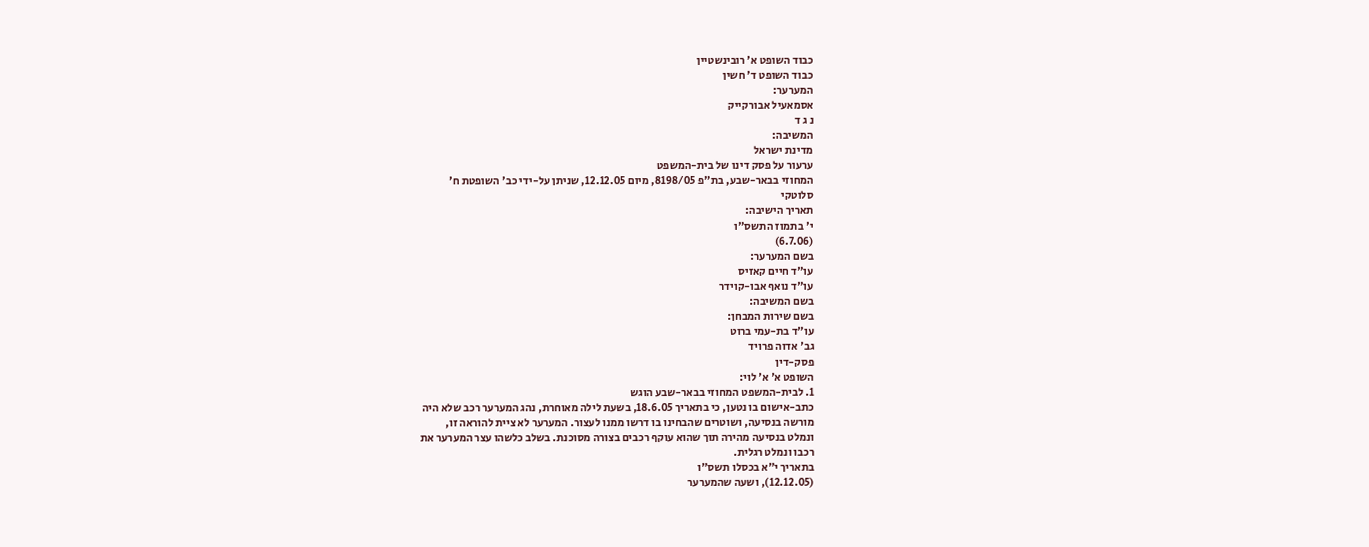כבוד השופט א' רובינשטיין
כבוד השופט ד' חשין
המערער:
אסמאעיל אבורקייק
נ ג ד
המשיבה:
מדינת ישראל
ערעור על פסק דינו של בית-המשפט
המחוזי בבאר-שבע, בת"פ 8198/05, מיום 12.12.05, שניתן על-ידי כב' השופטת ח'
סלוטקי
תאריך הישיבה:
י' בתמוז התשס"ו
(6.7.06)
בשם המערער:
עו"ד חיים קאזיס
עו"ד נואף אבו-קוידר
בשם המשיבה:
בשם שירות המבחן:
עו"ד בת-עמי ברוט
גב' אדוה פרויד
פסק-דין
השופט א' א' לוי:
1. לבית-המשפט המחוזי בבאר-שבע הוגש
כתב-אישום בו נטען, כי בתאריך 18.6.05, בשעת לילה מאוחרת, נהג המערער רכב שלא היה
מורשה בנסיעה, ושוטרים שהבחינו בו דרשו ממנו לעצור. המערער לא ציית להוראה זו,
ונמלט בנסיעה מהירה תוך שהוא עוקף רכבים בצורה מסוכנת. בשלב כלשהו עצר המערער את
רכבו ונמלט רגלית.
בתאריך י"א בכסלו תשס"ו
(12.12.05), ושעה שהמערער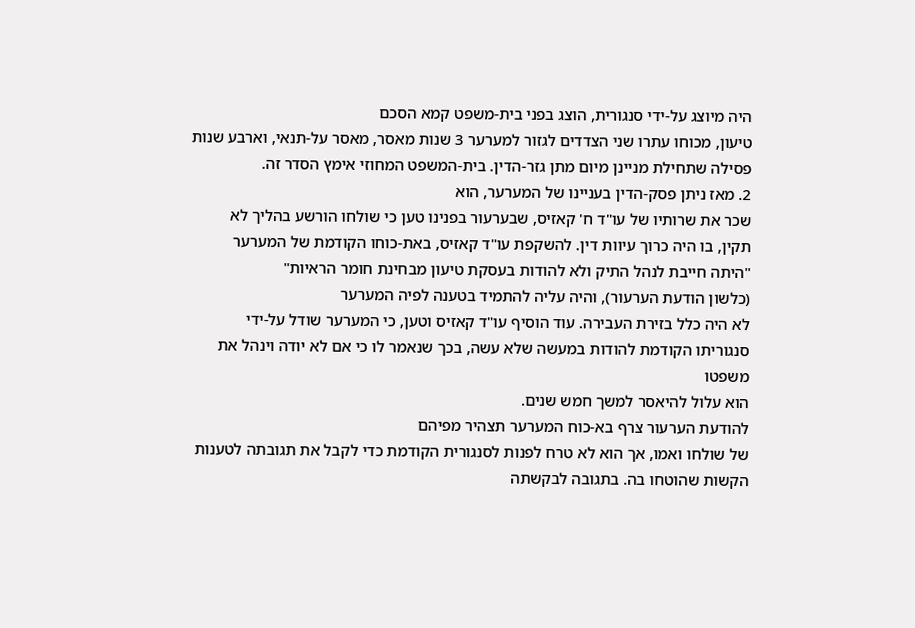היה מיוצג על-ידי סנגורית, הוצג בפני בית-משפט קמא הסכם
טיעון, מכוחו עתרו שני הצדדים לגזור למערער 3 שנות מאסר, מאסר על-תנאי, וארבע שנות
פסילה שתחילת מניינן מיום מתן גזר-הדין. בית-המשפט המחוזי אימץ הסדר זה.
2. מאז ניתן פסק-הדין בעניינו של המערער, הוא
שכר את שרותיו של עו"ד ח' קאזיס, שבערעור בפנינו טען כי שולחו הורשע בהליך לא
תקין, בו היה כרוך עיוות דין. להשקפת עו"ד קאזיס, באת-כוחו הקודמת של המערער
"היתה חייבת לנהל התיק ולא להודות בעסקת טיעון מבחינת חומר הראיות"
(כלשון הודעת הערעור), והיה עליה להתמיד בטענה לפיה המערער
לא היה כלל בזירת העבירה. עוד הוסיף עו"ד קאזיס וטען, כי המערער שודל על-ידי
סנגוריתו הקודמת להודות במעשה שלא עשה, בכך שנאמר לו כי אם לא יודה וינהל את משפטו
הוא עלול להיאסר למשך חמש שנים.
להודעת הערעור צרף בא-כוח המערער תצהיר מפיהם
של שולחו ואמו, אך הוא לא טרח לפנות לסנגורית הקודמת כדי לקבל את תגובתה לטענות
הקשות שהוטחו בה. בתגובה לבקשתה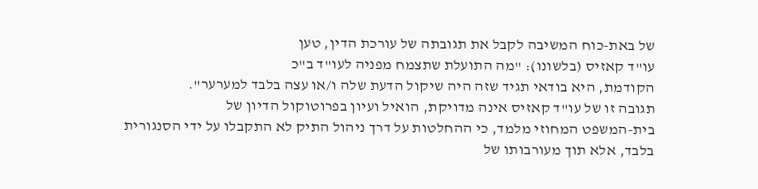של באת-כוח המשיבה לקבל את תגובתה של עורכת הדין, טען
עו"ד קאזיס (בלשונו): "מה התועלת שתצמח מפניה לעו"ד ב"כ
הקודמת, היא בודאי תגיד שזה היה שיקול הדעת שלה ו/או עצה בלבד למערער".
תגובה זו של עו"ד קאזיס אינה מדויקת, הואיל ועיון בפרוטוקול הדיון של
בית-המשפט המחוזי מלמד, כי ההחלטות על דרך ניהול התיק לא התקבלו על ידי הסנגורית
בלבד, אלא תוך מעורבותו של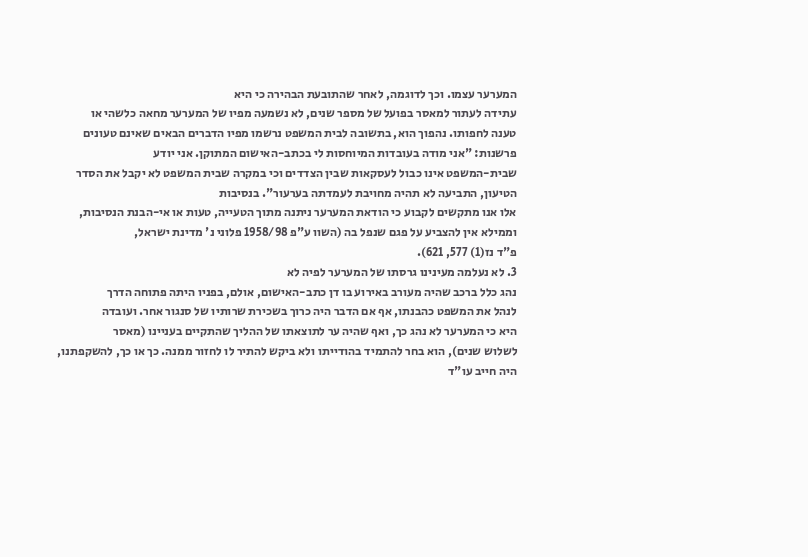המערער עצמו. וכך לדוגמה, לאחר שהתובעת הבהירה כי היא
עתידה לעתור למאסר בפועל של מספר שנים, לא נשמעה מפיו של המערער מחאה כלשהי או
טענה לחפותו. נהפוך הוא, בתשובה לבית המשפט נרשמו מפיו הדברים הבאים שאינם טעונים
פרשנות: "אני מודה בעובדות המיוחסות לי בכתב-האישום המתוקן. אני יודע
שבית-המשפט אינו כבול לעסקאות שבין הצדדים וכי במקרה שבית המשפט לא יקבל את הסדר
הטיעון, התביעה לא תהיה מחויבת לעמדתה בערעור". בנסיבות
אלו אנו מתקשים לקבוע כי הודאת המערער ניתנה מתוך הטעייה, טעות או אי-הבנת הנסיבות,
וממילא אין להצביע על פגם שנפל בה (השוו ע"פ 1958/98 פלוני נ' מדינת ישראל,
פ"ד נז(1) 577, 621).
3. לא נעלמה מעינינו גרסתו של המערער לפיה לא
נהג כלל ברכב שהיה מעורב באירוע בו דן כתב-האישום, אולם, בפניו היתה פתוחה הדרך
לנהל את המשפט כהבנתו, אף אם הדבר היה כרוך בשכירת שרותיו של סנגור אחר. ועובדה
היא כי המערער לא נהג כך, ואף שהיה ער לתוצאתו של ההליך שהתקיים בעניינו (מאסר
לשלוש שנים), הוא בחר להתמיד בהודייתו ולא ביקש להתיר לו לחזור ממנה. כך או כך, להשקפתנו,
היה חייב עו"ד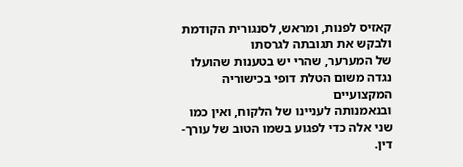קאזיס לפנות, ומראש, לסנגורית הקודמת ולבקש את תגובתה לגרסתו
של המערער, שהרי יש בטענות שהועלו נגדה משום הטלת דופי בכישוריה המקצועיים
ובנאמנותה לעניינו של הלקוח, ואין כמו שני אלה כדי לפגוע בשמו הטוב של עורך-דין.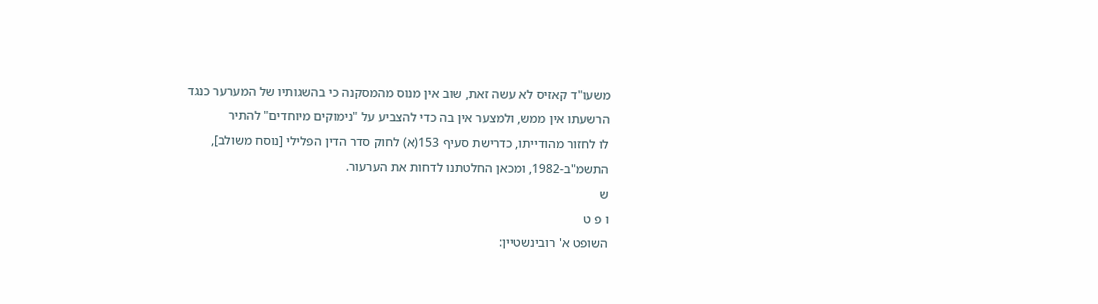משעו"ד קאזיס לא עשה זאת, שוב אין מנוס מהמסקנה כי בהשגותיו של המערער כנגד
הרשעתו אין ממש, ולמצער אין בה כדי להצביע על "נימוקים מיוחדים" להתיר
לו לחזור מהודייתו, כדרישת סעיף 153(א) לחוק סדר הדין הפלילי [נוסח משולב],
התשמ"ב-1982, ומכאן החלטתנו לדחות את הערעור.
ש
ו פ ט
השופט א' רובינשטיין: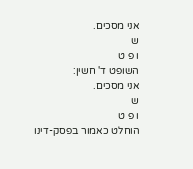אני מסכים.
ש
ו פ ט
השופט ד' חשין:
אני מסכים.
ש
ו פ ט
הוחלט כאמור בפסק-דינו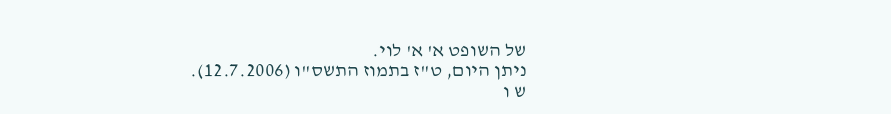של השופט א' א' לוי.
ניתן היום, ט"ז בתמוז התשס"ו (12.7.2006).
ש ו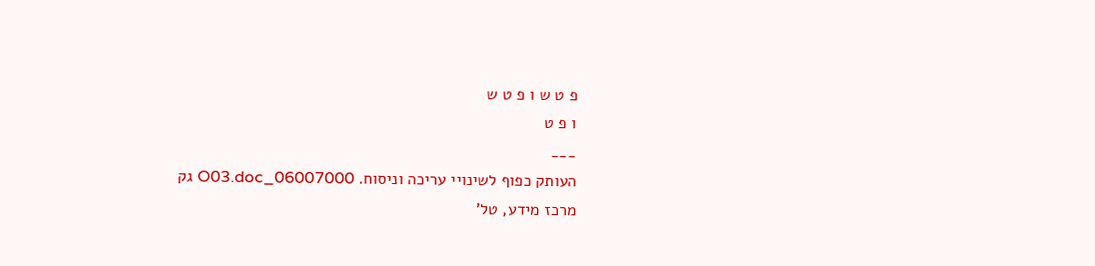פ ט ש ו פ ט ש
ו פ ט
___
העותק כפוף לשינויי עריכה וניסוח. 06007000_O03.doc גק
מרכז מידע, טל'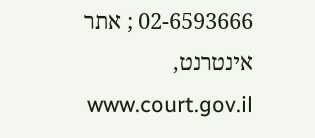02-6593666 ; אתר אינטרנט, www.court.gov.il